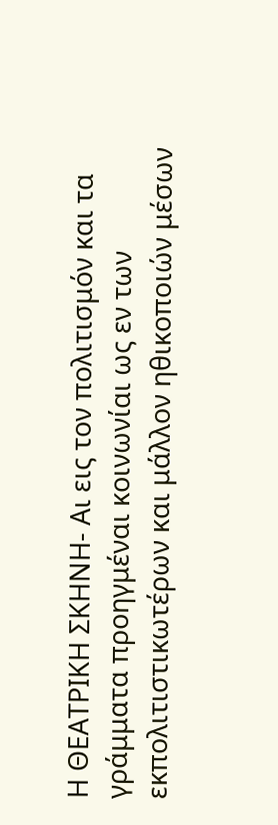Η ΘΕΑΤΡΙΚΗ ΣΚΗΝΗ- Αι εις τον πολιτισμόν και τα γράμματα προηγμέναι κοινωνίαι ως εν των εκπολιτιστικωτέρων και μάλλον ηθικοποιών μέσων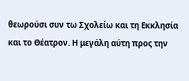θεωρούσι συν τω Σχολείω και τη Εκκλησία και το Θέατρον. Η μεγάλη αύτη προς την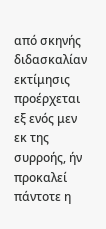από σκηνής διδασκαλίαν εκτίμησις προέρχεται εξ ενός μεν εκ της συρροής, ήν προκαλεί πάντοτε η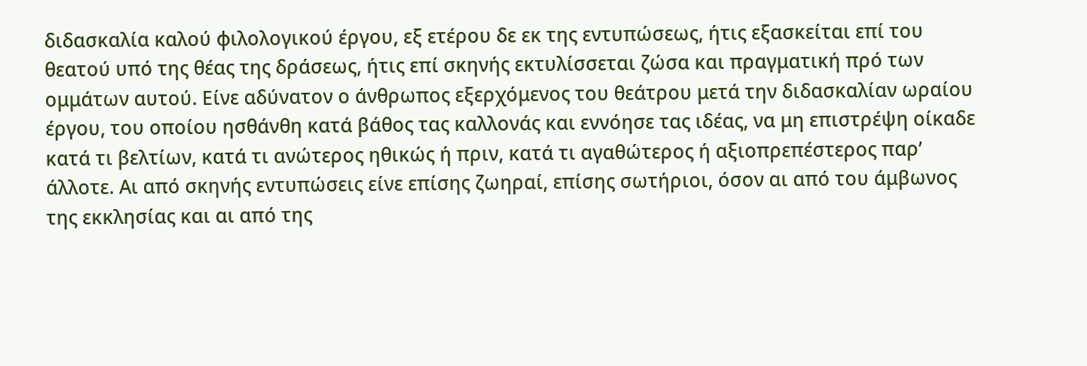διδασκαλία καλού φιλολογικού έργου, εξ ετέρου δε εκ της εντυπώσεως, ήτις εξασκείται επί του θεατού υπό της θέας της δράσεως, ήτις επί σκηνής εκτυλίσσεται ζώσα και πραγματική πρό των ομμάτων αυτού. Είνε αδύνατον ο άνθρωπος εξερχόμενος του θεάτρου μετά την διδασκαλίαν ωραίου έργου, του οποίου ησθάνθη κατά βάθος τας καλλονάς και εννόησε τας ιδέας, να μη επιστρέψη οίκαδε κατά τι βελτίων, κατά τι ανώτερος ηθικώς ή πριν, κατά τι αγαθώτερος ή αξιοπρεπέστερος παρ’ άλλοτε. Αι από σκηνής εντυπώσεις είνε επίσης ζωηραί, επίσης σωτήριοι, όσον αι από του άμβωνος της εκκλησίας και αι από της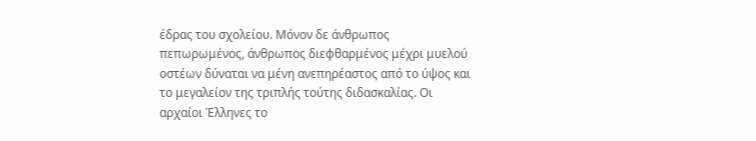έδρας του σχολείου. Μόνον δε άνθρωπος πεπωρωμένος, άνθρωπος διεφθαρμένος μέχρι μυελού οστέων δύναται να μένη ανεπηρέαστος από το ύψος και το μεγαλείον της τριπλής τούτης διδασκαλίας. Οι αρχαίοι Έλληνες το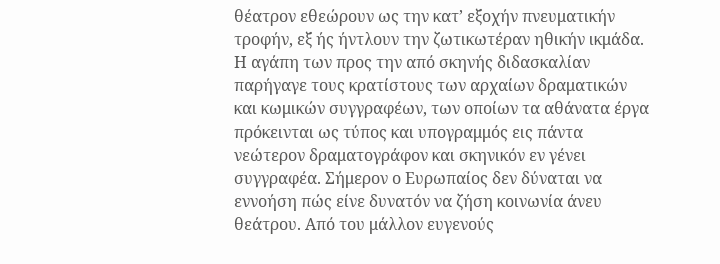θέατρον εθεώρουν ως την κατ’ εξοχήν πνευματικήν τροφήν, εξ ής ήντλουν την ζωτικωτέραν ηθικήν ικμάδα. Η αγάπη των προς την από σκηνής διδασκαλίαν παρήγαγε τους κρατίστους των αρχαίων δραματικών και κωμικών συγγραφέων, των οποίων τα αθάνατα έργα πρόκεινται ως τύπος και υπογραμμός εις πάντα νεώτερον δραματογράφον και σκηνικόν εν γένει συγγραφέα. Σήμερον ο Ευρωπαίος δεν δύναται να εννοήση πώς είνε δυνατόν να ζήση κοινωνία άνευ θεάτρου. Από του μάλλον ευγενούς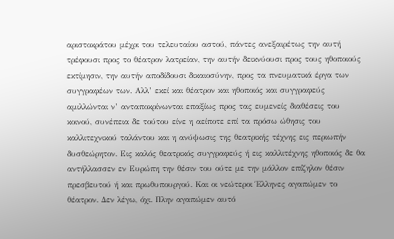αριστοκράτου μέχρι του τελευταίου αστού, πάντες ανεξαιρέτως την αυτή τρέφουσι προς το θέατρον λατρείαν, την αυτήν δεικνύουσι προς τους ηθοποιούς εκτίμησιν, την αυτήν αποδίδουσι δικαιοσύνην, προς τα πνευματικά έργα των συγγραφέων των. Αλλ’ εκεί και θέατρον και ηθοποιός και συγγραφεύς αμιλλώνται ν’ ανταποκρίνωνται επαξίως προς τας ευμενείς διαθέσεις του κοινού, συνέπεια δε τούτου είνε η αείποτε επί τα πρόσω ώθησις του καλλιτεχνικού ταλάντου και η ανύψωσις της θεατρικής τέχνης εις περιωπήν δυσθεώρητον. Εις καλός θεατρικός συγγραφεύς ή εις καλλιτέχνης ηθοποιός δε θα αντήλλασσεν εν Ευρώπη την θέσιν του ούτε με την μάλλον επίζηλον θέσιν πρεσβευτού ή και πρωθυπουργού. Και οι νεώτεροι Έλληνες αγαπώμεν το θέατρον. Δεν λέγω, όχι. Πλην αγαπώμεν αυτό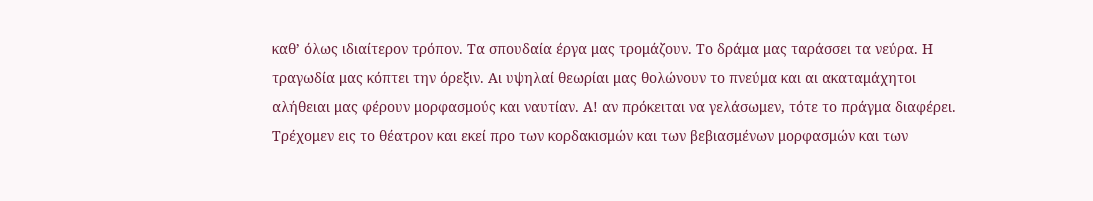καθ’ όλως ιδιαίτερον τρόπον. Τα σπουδαία έργα μας τρομάζουν. Το δράμα μας ταράσσει τα νεύρα. Η τραγωδία μας κόπτει την όρεξιν. Αι υψηλαί θεωρίαι μας θολώνουν το πνεύμα και αι ακαταμάχητοι αλήθειαι μας φέρουν μορφασμούς και ναυτίαν. Α! αν πρόκειται να γελάσωμεν, τότε το πράγμα διαφέρει. Τρέχομεν εις το θέατρον και εκεί προ των κορδακισμών και των βεβιασμένων μορφασμών και των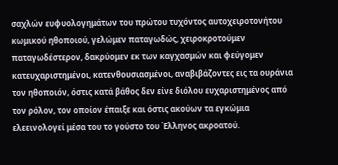σαχλών ευφυολογημάτων του πρώτου τυχόντος αυτοχειροτονήτου κωμικού ηθοποιού, γελώμεν παταγωδώς, χειροκροτούμεν παταγωδέστερον, δακρύομεν εκ των καγχασμών και φεύγομεν κατευχαριστημένοι, κατενθουσιασμένοι, αναβιβάζοντες εις τα ουράνια τον ηθοποιόν, όστις κατά βάθος δεν είνε διόλου ευχαριστημένος από τον ρόλον, τον οποίον έπαιξε και όστις ακούων τα εγκώμια ελεεινολογεί μέσα του το γούστο του Έλληνος ακροατού.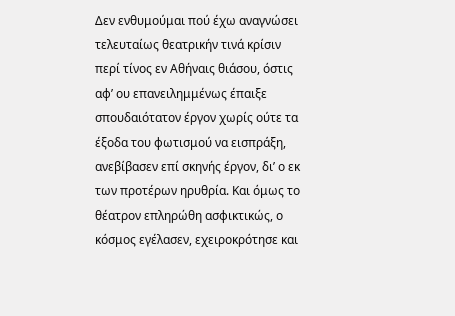Δεν ενθυμούμαι πού έχω αναγνώσει τελευταίως θεατρικήν τινά κρίσιν περί τίνος εν Αθήναις θιάσου, όστις αφ’ ου επανειλημμένως έπαιξε σπουδαιότατον έργον χωρίς ούτε τα έξοδα του φωτισμού να εισπράξη, ανεβίβασεν επί σκηνής έργον, δι’ ο εκ των προτέρων ηρυθρία. Και όμως το θέατρον επληρώθη ασφικτικώς, ο κόσμος εγέλασεν, εχειροκρότησε και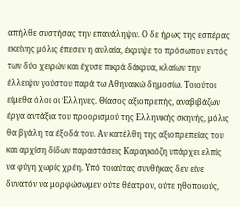απήλθε συστήσας την επανάληψιν. Ο δε ήρως της εσπέρας εκείνης μόλις έπεσεν η αυλαία, έκρυψε το πρόσωπον εντός των δύο χειρών και έχυσε πικρά δάκρυα, κλαίων την έλλειψιν γούστου παρά τω Αθηναικώ δημοσίω. Τοιούτοι είμεθα όλοι οι Έλληνες. Θίασος αξιοπρεπής, αναβιβάζων έργα αντάξια του προορισμού της Ελληνικής σκηνής, μόλις θα βγάλη τα έξοδά του. Αν κατέλθη της αξιοπρεπείας του και αρχίση δίδων παραστάσεις Καραγκιόζη υπάρχει ελπίς να φύγη χωρίς χρέη. Υπό τοιαύτας συνθήκας δεν είνε δυνατόν να μορφώσωμεν ούτε θέατρον, ούτε ηθοποιούς,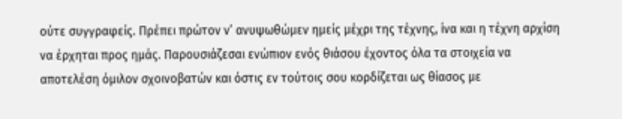ούτε συγγραφείς. Πρέπει πρώτον ν’ ανυψωθώμεν ημείς μέχρι της τέχνης, ίνα και η τέχνη αρχίση να έρχηται προς ημάς. Παρουσιάζεσαι ενώπιον ενός θιάσου έχοντος όλα τα στοιχεία να αποτελέση όμιλον σχοινοβατών και όστις εν τούτοις σου κορδίζεται ως θίασος με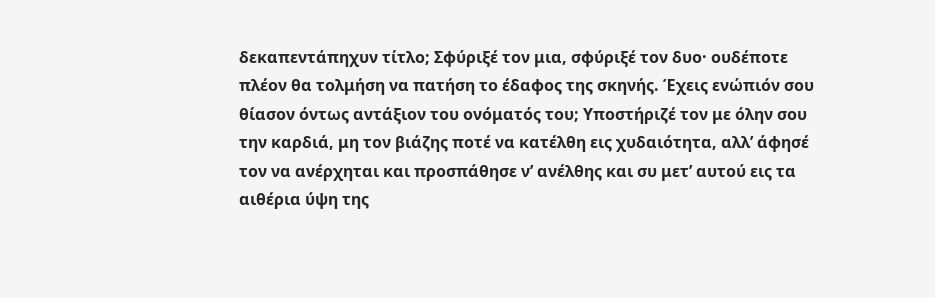δεκαπεντάπηχυν τίτλο; Σφύριξέ τον μια, σφύριξέ τον δυο· ουδέποτε πλέον θα τολμήση να πατήση το έδαφος της σκηνής. Έχεις ενώπιόν σου θίασον όντως αντάξιον του ονόματός του; Υποστήριζέ τον με όλην σου την καρδιά, μη τον βιάζης ποτέ να κατέλθη εις χυδαιότητα, αλλ’ άφησέ τον να ανέρχηται και προσπάθησε ν’ ανέλθης και συ μετ’ αυτού εις τα αιθέρια ύψη της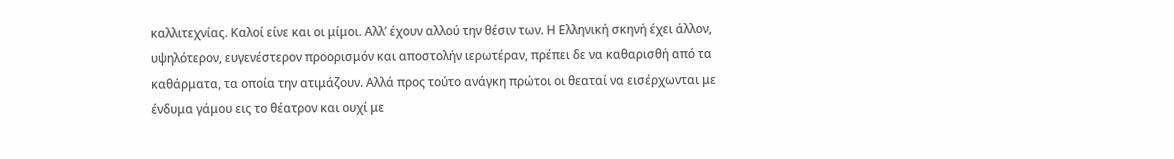καλλιτεχνίας. Καλοί είνε και οι μίμοι. Αλλ’ έχουν αλλού την θέσιν των. Η Ελληνική σκηνή έχει άλλον, υψηλότερον, ευγενέστερον προορισμόν και αποστολήν ιερωτέραν, πρέπει δε να καθαρισθή από τα καθάρματα, τα οποία την ατιμάζουν. Αλλά προς τούτο ανάγκη πρώτοι οι θεαταί να εισέρχωνται με ένδυμα γάμου εις το θέατρον και ουχί με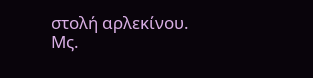στολή αρλεκίνου.
Μς.